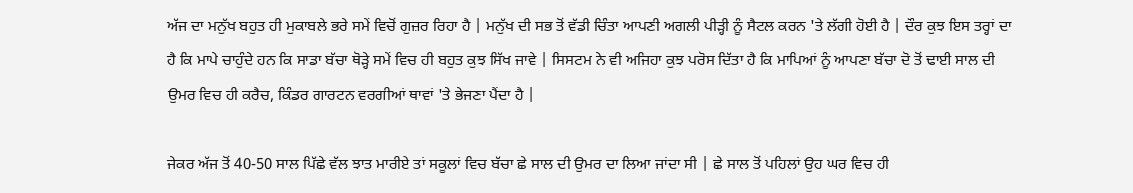ਅੱਜ ਦਾ ਮਨੁੱਖ ਬਹੁਤ ਹੀ ਮੁਕਾਬਲੇ ਭਰੇ ਸਮੇਂ ਵਿਚੋਂ ਗੁਜ਼ਰ ਰਿਹਾ ਹੈ | ਮਨੁੱਖ ਦੀ ਸਭ ਤੋਂ ਵੱਡੀ ਚਿੰਤਾ ਆਪਣੀ ਅਗਲੀ ਪੀੜ੍ਹੀ ਨੂੰ ਸੈਟਲ ਕਰਨ 'ਤੇ ਲੱਗੀ ਹੋਈ ਹੈ | ਦੌਰ ਕੁਝ ਇਸ ਤਰ੍ਹਾਂ ਦਾ ਹੈ ਕਿ ਮਾਪੇ ਚਾਹੁੰਦੇ ਹਨ ਕਿ ਸਾਡਾ ਬੱਚਾ ਥੋੜ੍ਹੇ ਸਮੇਂ ਵਿਚ ਹੀ ਬਹੁਤ ਕੁਝ ਸਿੱਖ ਜਾਵੇ | ਸਿਸਟਮ ਨੇ ਵੀ ਅਜਿਹਾ ਕੁਝ ਪਰੋਸ ਦਿੱਤਾ ਹੈ ਕਿ ਮਾਪਿਆਂ ਨੂੰ ਆਪਣਾ ਬੱਚਾ ਦੋ ਤੋਂ ਢਾਈ ਸਾਲ ਦੀ ਉਮਰ ਵਿਚ ਹੀ ਕਰੈਚ, ਕਿੰਡਰ ਗਾਰਟਨ ਵਰਗੀਆਂ ਥਾਵਾਂ 'ਤੇ ਭੇਜਣਾ ਪੈਂਦਾ ਹੈ |

ਜੇਕਰ ਅੱਜ ਤੋਂ 40-50 ਸਾਲ ਪਿੱਛੇ ਵੱਲ ਝਾਤ ਮਾਰੀਏ ਤਾਂ ਸਕੂਲਾਂ ਵਿਚ ਬੱਚਾ ਛੇ ਸਾਲ ਦੀ ਉਮਰ ਦਾ ਲਿਆ ਜਾਂਦਾ ਸੀ | ਛੇ ਸਾਲ ਤੋਂ ਪਹਿਲਾਂ ਉਹ ਘਰ ਵਿਚ ਹੀ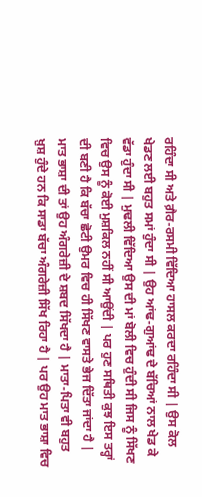ਰਹਿੰਦਾ ਸੀ ਅਤੇ ਗ਼ੈਰ-ਰਸਮੀ ਵਿੱਦਿਆ ਹਾਸਲ ਕਰਦਾ ਰਹਿੰਦਾ ਸੀ | ਉਸ ਕੋਲ ਖੇਡਣ ਲਈ ਬਹੁਤ ਸਮਾਂ ਹੁੰਦਾ ਸੀ | ਉਹ ਆਂਢ-ਗੁਆਂਢ ਦੇ ਬੱਚਿਆਂ ਨਾਲ ਖੇਡ ਕੇ ਵੱਡਾ ਹੁੰਦਾ ਸੀ | ਮੁਢਲੀ ਵਿੱਦਿਆ ਉਸ ਦੀ ਮਾਂ ਬੋਲੀ ਵਿਚ ਹੁੰਦੀ ਸੀ ਜਿਸ ਨੂੰ ਸਿੱਖਣ ਵਿਚ ਉਸ ਨੂੰ ਕੋਈ ਮੁਸ਼ਕਿਲ ਨਹੀਂ ਸੀ ਆਉਂਦੀ | ਪਰ ਹੁਣ ਸਥਿਤੀ ਕੁਝ ਇਸ ਤਰ੍ਹਾਂ ਦੀ ਬਣੀ ਹੈ ਕਿ ਬੱਚਾ ਛੋਟੀ ਉਮਰ ਵਿਚ ਹੀ ਸਿੱਖਣ ਵਾਸਤੇ ਭੇਜ ਦਿੱਤਾ ਜਾਂਦਾ ਹੈ | ਮਾਤ ਭਾਸ਼ਾ ਦੀ ਤਾਂ ਉਹ ਅੰਗਰੇਜ਼ੀ ਦੇ ਸ਼ਬਦ ਸਿੱਖਦਾ ਹੈ | ਮਾਤਾ-ਪਿਤਾ ਵੀ ਬਹੁਤ ਖ਼ੁਸ਼ ਹੁੰਦੇ ਹਨ ਕਿ ਸਾਡਾ ਬੱਚਾ ਅੰਗਰੇਜ਼ੀ ਸਿੱਖ ਰਿਹਾ ਹੈ | ਪਰ ਉਹ ਮਾਤ ਭਾਸ਼ਾ ਵਿਚ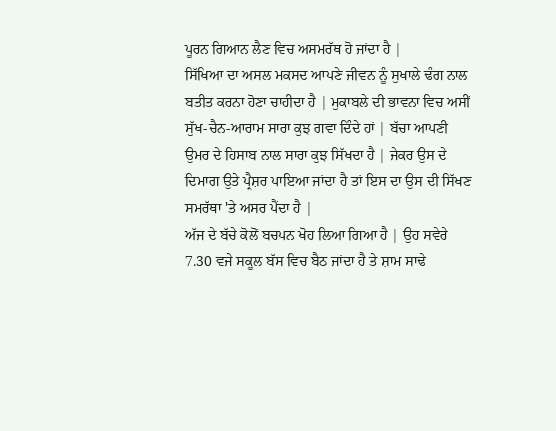ਪੂਰਨ ਗਿਆਨ ਲੈਣ ਵਿਚ ਅਸਮਰੱਥ ਹੋ ਜਾਂਦਾ ਹੈ |
ਸਿੱਖਿਆ ਦਾ ਅਸਲ ਮਕਸਦ ਆਪਣੇ ਜੀਵਨ ਨੂੰ ਸੁਖਾਲੇ ਢੰਗ ਨਾਲ ਬਤੀਤ ਕਰਨਾ ਹੋਣਾ ਚਾਹੀਦਾ ਹੈ | ਮੁਕਾਬਲੇ ਦੀ ਭਾਵਨਾ ਵਿਚ ਅਸੀਂ ਸੁੱਖ-ਚੈਨ-ਆਰਾਮ ਸਾਰਾ ਕੁਝ ਗਵਾ ਦਿੰਦੇ ਹਾਂ | ਬੱਚਾ ਆਪਣੀ ਉਮਰ ਦੇ ਹਿਸਾਬ ਨਾਲ ਸਾਰਾ ਕੁਝ ਸਿੱਖਦਾ ਹੈ | ਜੇਕਰ ਉਸ ਦੇ ਦਿਮਾਗ ਉਤੇ ਪ੍ਰੈਸ਼ਰ ਪਾਇਆ ਜਾਂਦਾ ਹੈ ਤਾਂ ਇਸ ਦਾ ਉਸ ਦੀ ਸਿੱਖਣ ਸਮਰੱਥਾ 'ਤੇ ਅਸਰ ਪੈਂਦਾ ਹੈ |
ਅੱਜ ਦੇ ਬੱਚੇ ਕੋਲੋਂ ਬਚਪਨ ਖੋਹ ਲਿਆ ਗਿਆ ਹੈ | ਉਹ ਸਵੇਰੇ 7.30 ਵਜੇ ਸਕੂਲ ਬੱਸ ਵਿਚ ਬੈਠ ਜਾਂਦਾ ਹੈ ਤੇ ਸ਼ਾਮ ਸਾਢੇ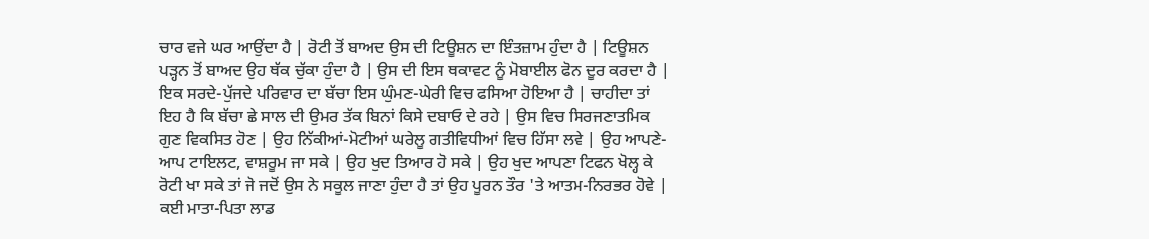ਚਾਰ ਵਜੇ ਘਰ ਆਉਂਦਾ ਹੈ | ਰੋਟੀ ਤੋਂ ਬਾਅਦ ਉਸ ਦੀ ਟਿਊਸ਼ਨ ਦਾ ਇੰਤਜ਼ਾਮ ਹੁੰਦਾ ਹੈ | ਟਿਊਸ਼ਨ ਪੜ੍ਹਨ ਤੋਂ ਬਾਅਦ ਉਹ ਥੱਕ ਚੁੱਕਾ ਹੁੰਦਾ ਹੈ | ਉਸ ਦੀ ਇਸ ਥਕਾਵਟ ਨੂੰ ਮੋਬਾਈਲ ਫੋਨ ਦੂਰ ਕਰਦਾ ਹੈ | ਇਕ ਸਰਦੇ-ਪੁੱਜਦੇ ਪਰਿਵਾਰ ਦਾ ਬੱਚਾ ਇਸ ਘੁੰਮਣ-ਘੇਰੀ ਵਿਚ ਫਸਿਆ ਹੋਇਆ ਹੈ | ਚਾਹੀਦਾ ਤਾਂ ਇਹ ਹੈ ਕਿ ਬੱਚਾ ਛੇ ਸਾਲ ਦੀ ਉਮਰ ਤੱਕ ਬਿਨਾਂ ਕਿਸੇ ਦਬਾਓ ਦੇ ਰਹੇ | ਉਸ ਵਿਚ ਸਿਰਜਣਾਤਮਿਕ ਗੁਣ ਵਿਕਸਿਤ ਹੋਣ | ਉਹ ਨਿੱਕੀਆਂ-ਮੋਟੀਆਂ ਘਰੇਲੂ ਗਤੀਵਿਧੀਆਂ ਵਿਚ ਹਿੱਸਾ ਲਵੇ | ਉਹ ਆਪਣੇ-ਆਪ ਟਾਇਲਟ, ਵਾਸ਼ਰੂਮ ਜਾ ਸਕੇ | ਉਹ ਖੁਦ ਤਿਆਰ ਹੋ ਸਕੇ | ਉਹ ਖੁਦ ਆਪਣਾ ਟਿਫਨ ਖੋਲ੍ਹ ਕੇ ਰੋਟੀ ਖਾ ਸਕੇ ਤਾਂ ਜੋ ਜਦੋਂ ਉਸ ਨੇ ਸਕੂਲ ਜਾਣਾ ਹੁੰਦਾ ਹੈ ਤਾਂ ਉਹ ਪੂਰਨ ਤੌਰ 'ਤੇ ਆਤਮ-ਨਿਰਭਰ ਹੋਵੇ |
ਕਈ ਮਾਤਾ-ਪਿਤਾ ਲਾਡ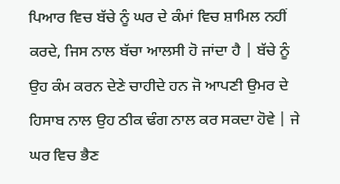ਪਿਆਰ ਵਿਚ ਬੱਚੇ ਨੂੰ ਘਰ ਦੇ ਕੰਮਾਂ ਵਿਚ ਸ਼ਾਮਿਲ ਨਹੀਂ ਕਰਦੇ, ਜਿਸ ਨਾਲ ਬੱਚਾ ਆਲਸੀ ਹੋ ਜਾਂਦਾ ਹੈ | ਬੱਚੇ ਨੂੰ ਉਹ ਕੰਮ ਕਰਨ ਦੇਣੇ ਚਾਹੀਦੇ ਹਨ ਜੋ ਆਪਣੀ ਉਮਰ ਦੇ ਹਿਸਾਬ ਨਾਲ ਉਹ ਠੀਕ ਢੰਗ ਨਾਲ ਕਰ ਸਕਦਾ ਹੋਵੇ | ਜੇ ਘਰ ਵਿਚ ਭੈਣ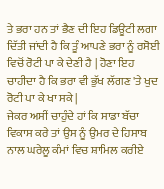ਤੇ ਭਰਾ ਹਨ ਤਾਂ ਭੈਣ ਦੀ ਇਹ ਡਿਊਟੀ ਲਗਾ ਦਿੱਤੀ ਜਾਂਦੀ ਹੈ ਕਿ ਤੂੰ ਆਪਣੇ ਭਰਾ ਨੂੰ ਰਸੋਈ ਵਿਚੋਂ ਰੋਟੀ ਪਾ ਕੇ ਦੇਣੀ ਹੈ | ਹੋਣਾ ਇਹ ਚਾਹੀਦਾ ਹੈ ਕਿ ਭਰਾ ਵੀ ਭੁੱਖ ਲੱਗਣ 'ਤੇ ਖੁਦ ਰੋਟੀ ਪਾ ਕੇ ਖਾ ਸਕੇ |
ਜੇਕਰ ਅਸੀਂ ਚਾਹੁੰਦੇ ਹਾਂ ਕਿ ਸਾਡਾ ਬੱਚਾ ਵਿਕਾਸ ਕਰੇ ਤਾਂ ਉਸ ਨੂੰ ਉਮਰ ਦੇ ਹਿਸਾਬ ਨਾਲ ਘਰੇਲੂ ਕੰਮਾਂ ਵਿਚ ਸ਼ਾਮਿਲ ਕਰੀਏ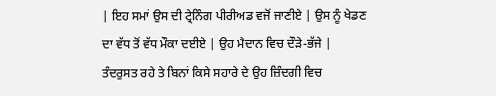| ਇਹ ਸਮਾਂ ਉਸ ਦੀ ਟ੍ਰੇਨਿੰਗ ਪੀਰੀਅਡ ਵਜੋਂ ਜਾਣੀਏ | ਉਸ ਨੂੰ ਖੇਡਣ ਦਾ ਵੱਧ ਤੋਂ ਵੱਧ ਮੌਕਾ ਦਈਏ | ਉਹ ਮੈਦਾਨ ਵਿਚ ਦੌੜੇ-ਭੱਜੇ | ਤੰਦਰੁਸਤ ਰਹੇ ਤੇ ਬਿਨਾਂ ਕਿਸੇ ਸਹਾਰੇ ਦੇ ਉਹ ਜ਼ਿੰਦਗੀ ਵਿਚ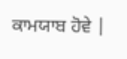ਕਾਮਯਾਬ ਹੋਵੇ |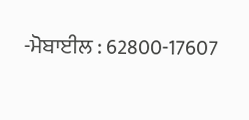-ਮੋਬਾਈਲ : 62800-17607